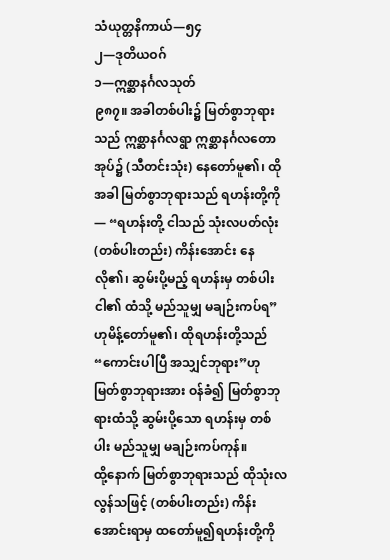သံယုတ္တနိကာယ်—၅၄
၂—ဒုတိယဝဂ်
၁—ဣစ္ဆာနင်္ဂလသုတ်
၉၈၇။ အခါတစ်ပါး၌ မြတ်စွာဘုရားသည် ဣစ္ဆာနင်္ဂလရွာ ဣစ္ဆာနင်္ဂလတောအုပ်၌ (သီတင်းသုံး) နေတော်မူ၏၊ ထိုအခါ မြတ်စွာဘုရားသည် ရဟန်းတို့ကို— “ရဟန်းတို့ ငါသည် သုံးလပတ်လုံး (တစ်ပါးတည်း) ကိန်းအောင်း နေလို၏၊ ဆွမ်းပို့မည့် ရဟန်းမှ တစ်ပါး ငါ၏ ထံသို့ မည်သူမျှ မချဉ်းကပ်ရ”ဟုမိန့်တော်မူ၏၊ ထိုရဟန်းတို့သည် “ကောင်းပါပြီ အသျှင်ဘုရား”ဟု မြတ်စွာဘုရားအား ဝန်ခံ၍ မြတ်စွာဘုရားထံသို့ ဆွမ်းပို့သော ရဟန်းမှ တစ်ပါး မည်သူမျှ မချဉ်းကပ်ကုန်။
ထို့နောက် မြတ်စွာဘုရားသည် ထိုသုံးလလွန်သဖြင့် (တစ်ပါးတည်း) ကိန်းအောင်းရာမှ ထတော်မူ၍ရဟန်းတို့ကို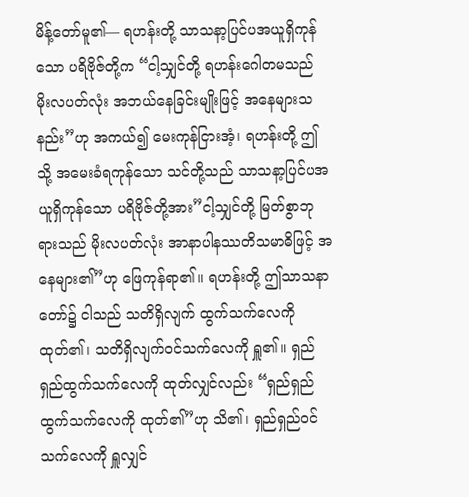မိန့်တော်မူ၏— ရဟန်းတို့ သာသနာ့ပြင်ပအယူရှိကုန်သော ပရိဗိုဇ်တို့က “ငါ့သျှင်တို့ ရဟန်းဂေါတမသည် မိုးလပတ်လုံး အဘယ်နေခြင်းမျိုးဖြင့် အနေများသနည်း”ဟု အကယ်၍ မေးကုန်ငြားအံ့၊ ရဟန်းတို့ ဤသို့ အမေးခံရကုန်သော သင်တို့သည် သာသနာ့ပြင်ပအယူရှိကုန်သော ပရိဗိုဇ်တို့အား”ငါ့သျှင်တို့ မြတ်စွာဘုရားသည် မိုးလပတ်လုံး အာနာပါနဿတိသမာဓိဖြင့် အနေများ၏”ဟု ဖြေကုန်ရာ၏။ ရဟန်းတို့ ဤသာသနာတော်၌ ငါသည် သတိရှိလျက် ထွက်သက်လေကို ထုတ်၏၊ သတိရှိလျက်ဝင်သက်လေကို ရှူ၏။ ရှည်ရှည်ထွက်သက်လေကို ထုတ်လျှင်လည်း “ရှည်ရှည်ထွက်သက်လေကို ထုတ်၏”ဟု သိ၏၊ ရှည်ရှည်ဝင်သက်လေကို ရှူလျှင်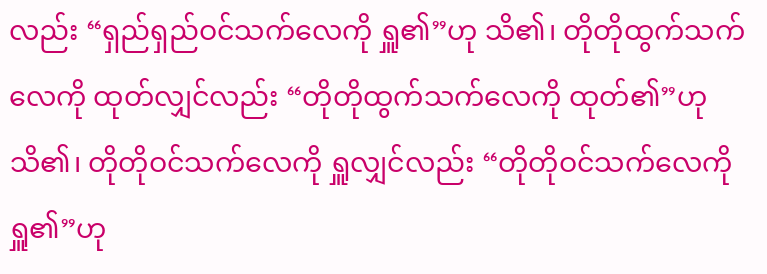လည်း “ရှည်ရှည်ဝင်သက်လေကို ရှူ၏”ဟု သိ၏၊ တိုတိုထွက်သက်လေကို ထုတ်လျှင်လည်း “တိုတိုထွက်သက်လေကို ထုတ်၏”ဟု သိ၏၊ တိုတိုဝင်သက်လေကို ရှူလျှင်လည်း “တိုတိုဝင်သက်လေကို ရှူ၏”ဟု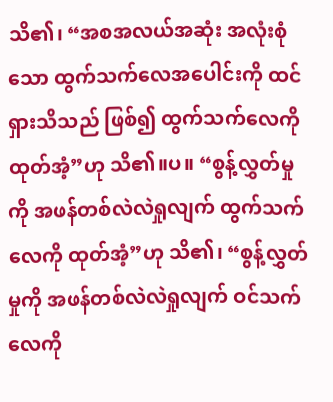သိ၏၊ “အစအလယ်အဆုံး အလုံးစုံသော ထွက်သက်လေအပေါင်းကို ထင်ရှားသိသည် ဖြစ်၍ ထွက်သက်လေကို ထုတ်အံ့”ဟု သိ၏။ပ။ “စွန့်လွှတ်မှုကို အဖန်တစ်လဲလဲရှုလျက် ထွက်သက်လေကို ထုတ်အံ့”ဟု သိ၏၊ “စွန့်လွှတ်မှုကို အဖန်တစ်လဲလဲရှုလျက် ဝင်သက်လေကို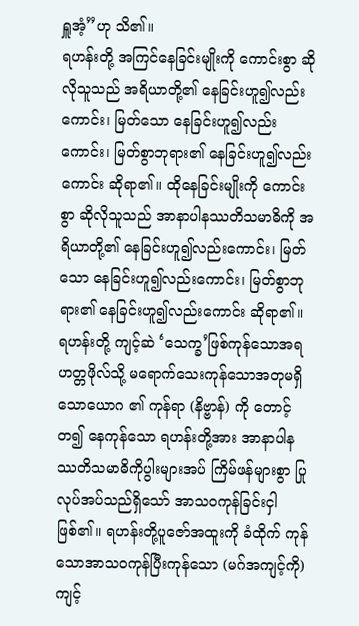ရှူအံ့”ဟု သိ၏။
ရဟန်းတို့ အကြင်နေခြင်းမျိုးကို ကောင်းစွာ ဆိုလိုသူသည် အရိယာတို့၏ နေခြင်းဟူ၍လည်းကောင်း၊ မြတ်သော နေခြင်းဟူ၍လည်းကောင်း၊ မြတ်စွာဘုရား၏ နေခြင်းဟူ၍လည်းကောင်း ဆိုရာ၏။ ထိုနေခြင်းမျိုးကို ကောင်းစွာ ဆိုလိုသူသည် အာနာပါနဿတိသမာဓိကို အရိယာတို့၏ နေခြင်းဟူ၍လည်းကောင်း၊ မြတ်သော နေခြင်းဟူ၍လည်းကောင်း၊ မြတ်စွာဘုရား၏ နေခြင်းဟူ၍လည်းကောင်း ဆိုရာ၏။ ရဟန်းတို့ ကျင့်ဆဲ ‘သေက္ခ’ဖြစ်ကုန်သောအရဟတ္တဖိုလ်သို့ မရောက်သေးကုန်သောအတုမရှိသောယောဂ ၏ ကုန်ရာ (နိဗ္ဗာန်) ကို တောင့်တ၍ နေကုန်သော ရဟန်းတို့အား အာနာပါနဿတိသမာဓိကိုပွါးများအပ် ကြိမ်ဖန်များစွာ ပြုလုပ်အပ်သည်ရှိသော် အာသဝကုန်ခြင်းငှါ ဖြစ်၏။ ရဟန်းတို့ပူဇော်အထူးကို ခံထိုက် ကုန်သောအာသဝကုန်ပြီးကုန်သော (မဂ်အကျင့်ကို) ကျင့်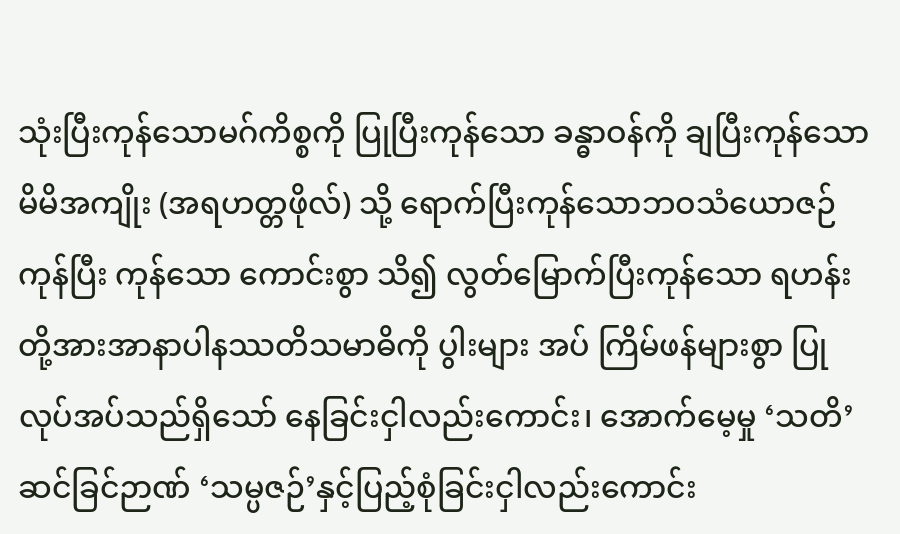သုံးပြီးကုန်သောမဂ်ကိစ္စကို ပြုပြီးကုန်သော ခန္ဓာဝန်ကို ချပြီးကုန်သော မိမိအကျိုး (အရဟတ္တဖိုလ်) သို့ ရောက်ပြီးကုန်သောဘဝသံယောဇဉ် ကုန်ပြီး ကုန်သော ကောင်းစွာ သိ၍ လွတ်မြောက်ပြီးကုန်သော ရဟန်းတို့အားအာနာပါနဿတိသမာဓိကို ပွါးများ အပ် ကြိမ်ဖန်များစွာ ပြုလုပ်အပ်သည်ရှိသော် နေခြင်းငှါလည်းကောင်း၊ အောက်မေ့မှု ‘သတိ’ ဆင်ခြင်ဉာဏ် ‘သမ္ပဇဉ်’နှင့်ပြည့်စုံခြင်းငှါလည်းကောင်း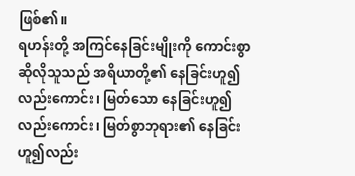ဖြစ်၏။
ရဟန်းတို့ အကြင်နေခြင်းမျိုးကို ကောင်းစွာ ဆိုလိုသူသည် အရိယာတို့၏ နေခြင်းဟူ၍လည်းကောင်း၊ မြတ်သော နေခြင်းဟူ၍လည်းကောင်း၊ မြတ်စွာဘုရား၏ နေခြင်းဟူ၍လည်း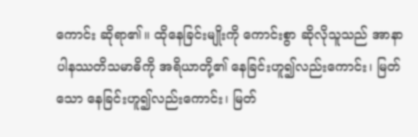ကောင်း ဆိုရာ၏။ ထိုနေခြင်းမျိုးကို ကောင်းစွာ ဆိုလိုသူသည် အာနာပါနဿတိသမာဓိကို အရိယာတို့၏ နေခြင်းဟူ၍လည်းကောင်း၊ မြတ်သော နေခြင်းဟူ၍လည်းကောင်း၊ မြတ်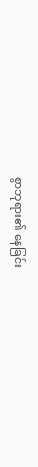စွာဘုရား၏ နေခြင်း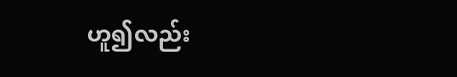ဟူ၍လည်း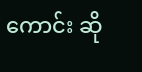ကောင်း ဆို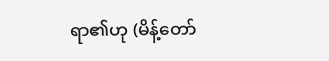ရာ၏ဟု (မိန့်တော်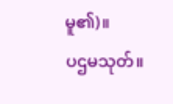မူ၏)။
ပဌမသုတ်။